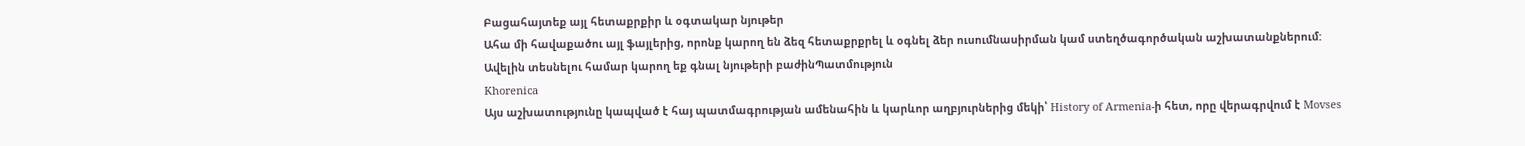Բացահայտեք այլ հետաքրքիր և օգտակար նյութեր
Ահա մի հավաքածու այլ ֆայլերից, որոնք կարող են ձեզ հետաքրքրել և օգնել ձեր ուսումնասիրման կամ ստեղծագործական աշխատանքներում: Ավելին տեսնելու համար կարող եք գնալ նյութերի բաժինՊատմություն
Khorenica
Այս աշխատությունը կապված է հայ պատմագրության ամենահին և կարևոր աղբյուրներից մեկի՝ History of Armenia-ի հետ, որը վերագրվում է Movses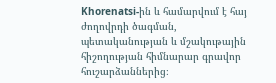Khorenatsi-ին և համարվում է հայ ժողովրդի ծագման, պետականության և մշակութային հիշողության հիմնարար գրավոր հուշարձաններից։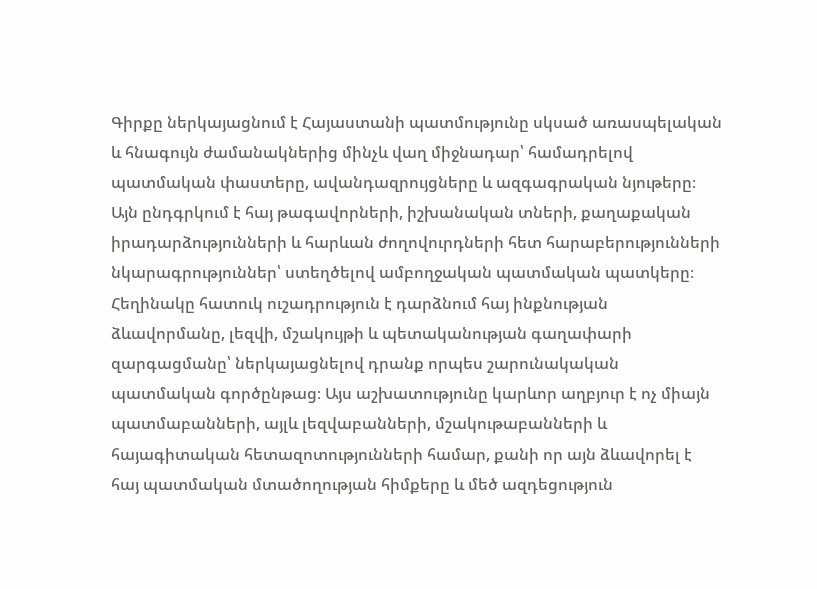Գիրքը ներկայացնում է Հայաստանի պատմությունը սկսած առասպելական և հնագույն ժամանակներից մինչև վաղ միջնադար՝ համադրելով պատմական փաստերը, ավանդազրույցները և ազգագրական նյութերը։ Այն ընդգրկում է հայ թագավորների, իշխանական տների, քաղաքական իրադարձությունների և հարևան ժողովուրդների հետ հարաբերությունների նկարագրություններ՝ ստեղծելով ամբողջական պատմական պատկերը։ Հեղինակը հատուկ ուշադրություն է դարձնում հայ ինքնության ձևավորմանը, լեզվի, մշակույթի և պետականության գաղափարի զարգացմանը՝ ներկայացնելով դրանք որպես շարունակական պատմական գործընթաց։ Այս աշխատությունը կարևոր աղբյուր է ոչ միայն պատմաբանների, այլև լեզվաբանների, մշակութաբանների և հայագիտական հետազոտությունների համար, քանի որ այն ձևավորել է հայ պատմական մտածողության հիմքերը և մեծ ազդեցություն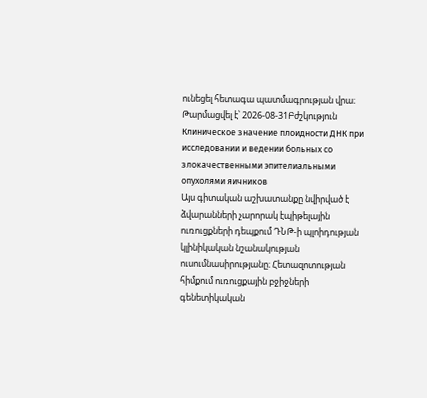ունեցել հետագա պատմագրության վրա։
Թարմացվել է՝ 2026-08-31Բժշկություն
Клиническое значение плоидности ДНК при исследовании и ведении больных со злокачественными эпителиальными опухолями яичников
Այս գիտական աշխատանքը նվիրված է ձվարանների չարորակ էպիթելային ուռուցքների դեպքում ԴՆԹ-ի պլոիդության կլինիկական նշանակության ուսումնասիրությանը։ Հետազոտության հիմքում ուռուցքային բջիջների գենետիկական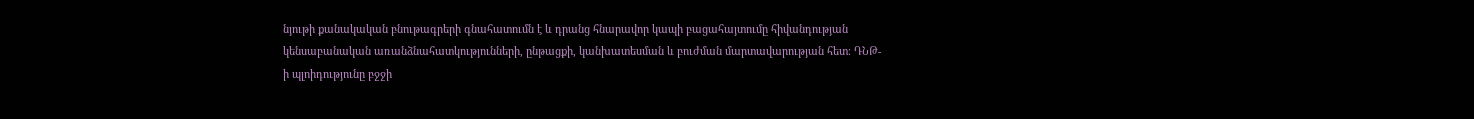նյութի քանակական բնութագրերի գնահատումն է և դրանց հնարավոր կապի բացահայտումը հիվանդության կենսաբանական առանձնահատկությունների, ընթացքի, կանխատեսման և բուժման մարտավարության հետ։ ԴՆԹ-ի պլոիդությունը բջջի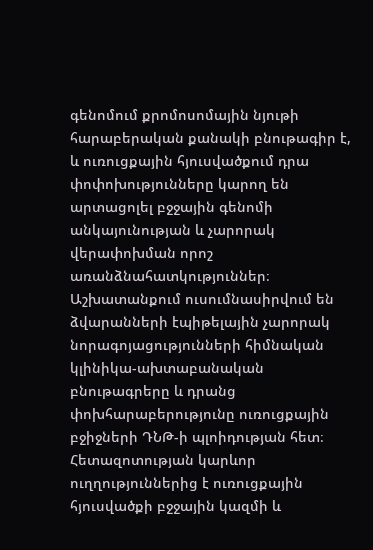գենոմում քրոմոսոմային նյութի հարաբերական քանակի բնութագիր է, և ուռուցքային հյուսվածքում դրա փոփոխությունները կարող են արտացոլել բջջային գենոմի անկայունության և չարորակ վերափոխման որոշ առանձնահատկություններ։ Աշխատանքում ուսումնասիրվում են ձվարանների էպիթելային չարորակ նորագոյացությունների հիմնական կլինիկա-ախտաբանական բնութագրերը և դրանց փոխհարաբերությունը ուռուցքային բջիջների ԴՆԹ-ի պլոիդության հետ։ Հետազոտության կարևոր ուղղություններից է ուռուցքային հյուսվածքի բջջային կազմի և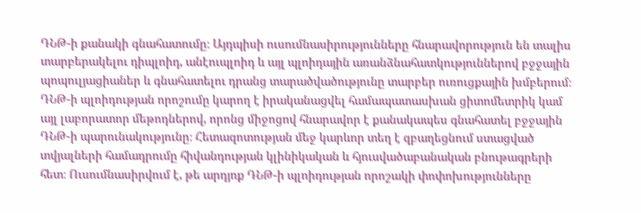ԴՆԹ-ի քանակի գնահատումը։ Այդպիսի ուսումնասիրությունները հնարավորություն են տալիս տարբերակելու դիպլոիդ, անէուպլոիդ և այլ պլոիդային առանձնահատկություններով բջջային պոպուլյացիաներ և գնահատելու դրանց տարածվածությունը տարբեր ուռուցքային խմբերում։ ԴՆԹ-ի պլոիդության որոշումը կարող է իրականացվել համապատասխան ցիտոմետրիկ կամ այլ լաբորատոր մեթոդներով, որոնց միջոցով հնարավոր է քանակապես գնահատել բջջային ԴՆԹ-ի պարունակությունը։ Հետազոտության մեջ կարևոր տեղ է զբաղեցնում ստացված տվյալների համադրումը հիվանդության կլինիկական և հյուսվածաբանական բնութագրերի հետ։ Ուսումնասիրվում է, թե արդյոք ԴՆԹ-ի պլոիդության որոշակի փոփոխությունները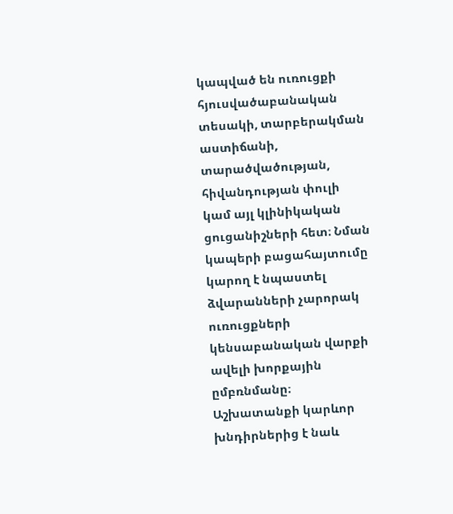կապված են ուռուցքի հյուսվածաբանական տեսակի, տարբերակման աստիճանի, տարածվածության, հիվանդության փուլի կամ այլ կլինիկական ցուցանիշների հետ։ Նման կապերի բացահայտումը կարող է նպաստել ձվարանների չարորակ ուռուցքների կենսաբանական վարքի ավելի խորքային ըմբռնմանը։ Աշխատանքի կարևոր խնդիրներից է նաև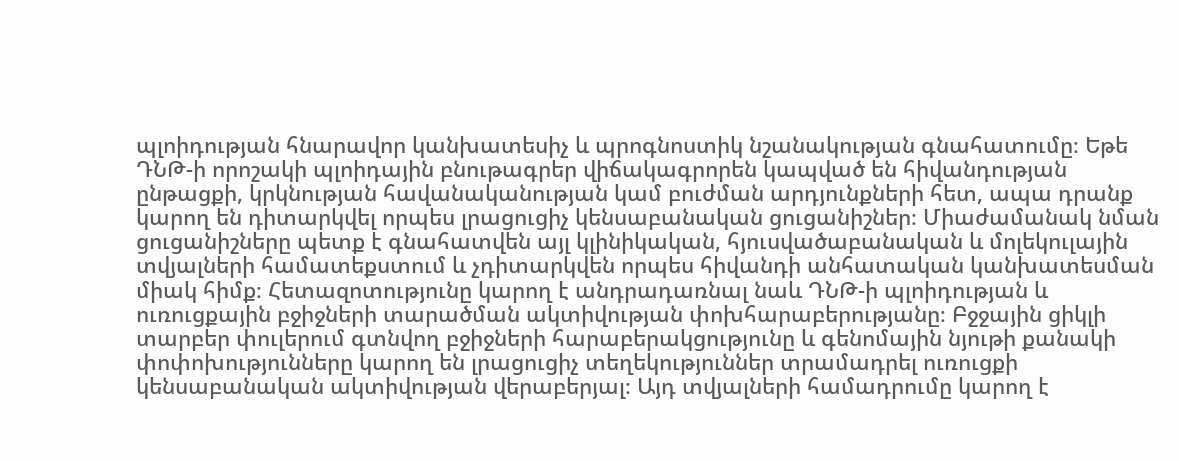պլոիդության հնարավոր կանխատեսիչ և պրոգնոստիկ նշանակության գնահատումը։ Եթե ԴՆԹ-ի որոշակի պլոիդային բնութագրեր վիճակագրորեն կապված են հիվանդության ընթացքի, կրկնության հավանականության կամ բուժման արդյունքների հետ, ապա դրանք կարող են դիտարկվել որպես լրացուցիչ կենսաբանական ցուցանիշներ։ Միաժամանակ նման ցուցանիշները պետք է գնահատվեն այլ կլինիկական, հյուսվածաբանական և մոլեկուլային տվյալների համատեքստում և չդիտարկվեն որպես հիվանդի անհատական կանխատեսման միակ հիմք։ Հետազոտությունը կարող է անդրադառնալ նաև ԴՆԹ-ի պլոիդության և ուռուցքային բջիջների տարածման ակտիվության փոխհարաբերությանը։ Բջջային ցիկլի տարբեր փուլերում գտնվող բջիջների հարաբերակցությունը և գենոմային նյութի քանակի փոփոխությունները կարող են լրացուցիչ տեղեկություններ տրամադրել ուռուցքի կենսաբանական ակտիվության վերաբերյալ։ Այդ տվյալների համադրումը կարող է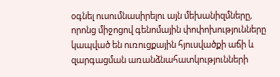օգնել ուսումնասիրելու այն մեխանիզմները, որոնց միջոցով գենոմային փոփոխությունները կապված են ուռուցքային հյուսվածքի աճի և զարգացման առանձնահատկությունների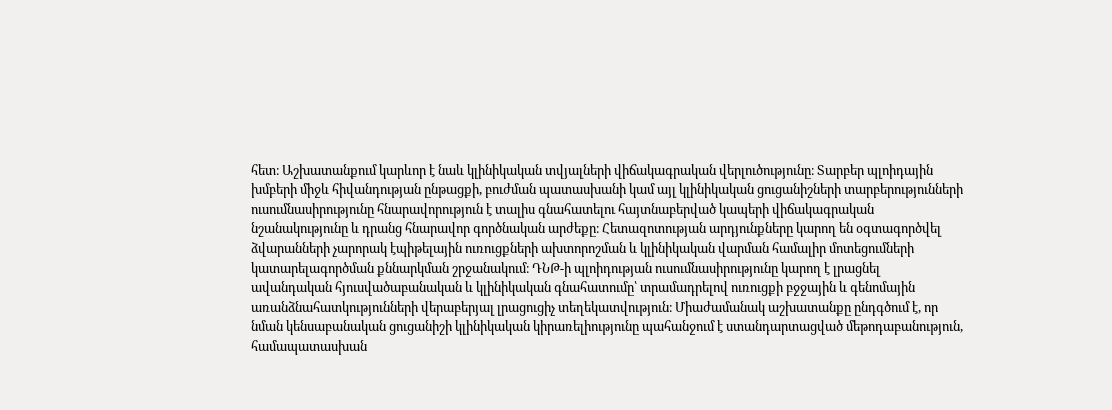հետ։ Աշխատանքում կարևոր է նաև կլինիկական տվյալների վիճակագրական վերլուծությունը։ Տարբեր պլոիդային խմբերի միջև հիվանդության ընթացքի, բուժման պատասխանի կամ այլ կլինիկական ցուցանիշների տարբերությունների ուսումնասիրությունը հնարավորություն է տալիս գնահատելու հայտնաբերված կապերի վիճակագրական նշանակությունը և դրանց հնարավոր գործնական արժեքը։ Հետազոտության արդյունքները կարող են օգտագործվել ձվարանների չարորակ էպիթելային ուռուցքների ախտորոշման և կլինիկական վարման համալիր մոտեցումների կատարելագործման քննարկման շրջանակում։ ԴՆԹ-ի պլոիդության ուսումնասիրությունը կարող է լրացնել ավանդական հյուսվածաբանական և կլինիկական գնահատումը՝ տրամադրելով ուռուցքի բջջային և գենոմային առանձնահատկությունների վերաբերյալ լրացուցիչ տեղեկատվություն։ Միաժամանակ աշխատանքը ընդգծում է, որ նման կենսաբանական ցուցանիշի կլինիկական կիրառելիությունը պահանջում է ստանդարտացված մեթոդաբանություն, համապատասխան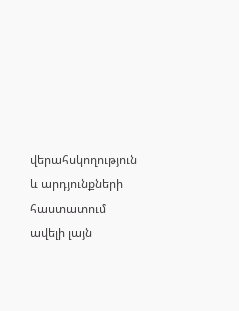վերահսկողություն և արդյունքների հաստատում ավելի լայն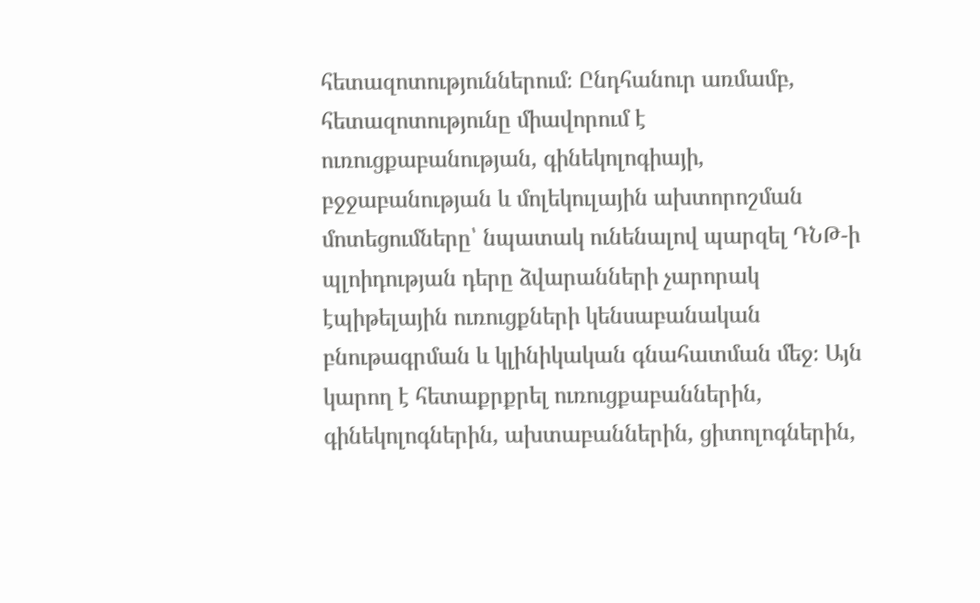հետազոտություններում։ Ընդհանուր առմամբ, հետազոտությունը միավորում է ուռուցքաբանության, գինեկոլոգիայի, բջջաբանության և մոլեկուլային ախտորոշման մոտեցումները՝ նպատակ ունենալով պարզել ԴՆԹ-ի պլոիդության դերը ձվարանների չարորակ էպիթելային ուռուցքների կենսաբանական բնութագրման և կլինիկական գնահատման մեջ։ Այն կարող է հետաքրքրել ուռուցքաբաններին, գինեկոլոգներին, ախտաբաններին, ցիտոլոգներին,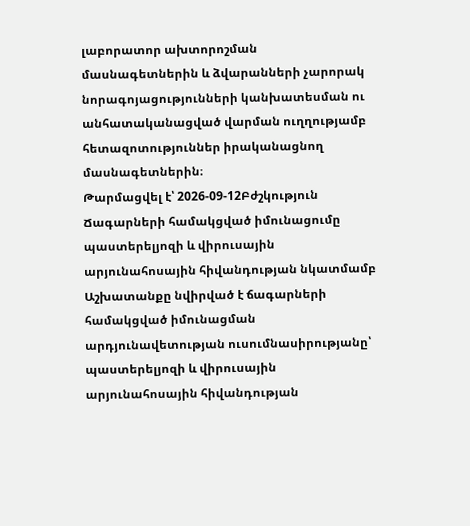լաբորատոր ախտորոշման մասնագետներին և ձվարանների չարորակ նորագոյացությունների կանխատեսման ու անհատականացված վարման ուղղությամբ հետազոտություններ իրականացնող մասնագետներին։
Թարմացվել է՝ 2026-09-12Բժշկություն
Ճագարների համակցված իմունացումը պաստերելյոզի և վիրուսային արյունահոսային հիվանդության նկատմամբ
Աշխատանքը նվիրված է ճագարների համակցված իմունացման արդյունավետության ուսումնասիրությանը՝ պաստերելյոզի և վիրուսային արյունահոսային հիվանդության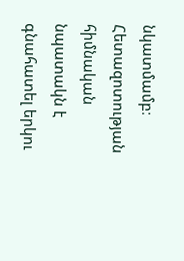նկատմամբ։ Հետազոտության հիմնական նպատակն է գնահատել երկու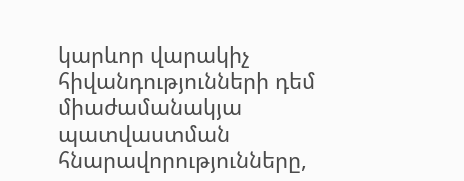կարևոր վարակիչ հիվանդությունների դեմ միաժամանակյա պատվաստման հնարավորությունները,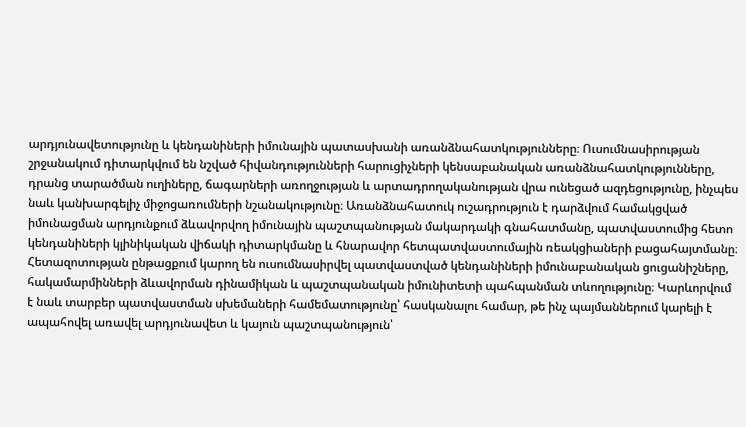արդյունավետությունը և կենդանիների իմունային պատասխանի առանձնահատկությունները։ Ուսումնասիրության շրջանակում դիտարկվում են նշված հիվանդությունների հարուցիչների կենսաբանական առանձնահատկությունները, դրանց տարածման ուղիները, ճագարների առողջության և արտադրողականության վրա ունեցած ազդեցությունը, ինչպես նաև կանխարգելիչ միջոցառումների նշանակությունը։ Առանձնահատուկ ուշադրություն է դարձվում համակցված իմունացման արդյունքում ձևավորվող իմունային պաշտպանության մակարդակի գնահատմանը, պատվաստումից հետո կենդանիների կլինիկական վիճակի դիտարկմանը և հնարավոր հետպատվաստումային ռեակցիաների բացահայտմանը։ Հետազոտության ընթացքում կարող են ուսումնասիրվել պատվաստված կենդանիների իմունաբանական ցուցանիշները, հակամարմինների ձևավորման դինամիկան և պաշտպանական իմունիտետի պահպանման տևողությունը։ Կարևորվում է նաև տարբեր պատվաստման սխեմաների համեմատությունը՝ հասկանալու համար, թե ինչ պայմաններում կարելի է ապահովել առավել արդյունավետ և կայուն պաշտպանություն՝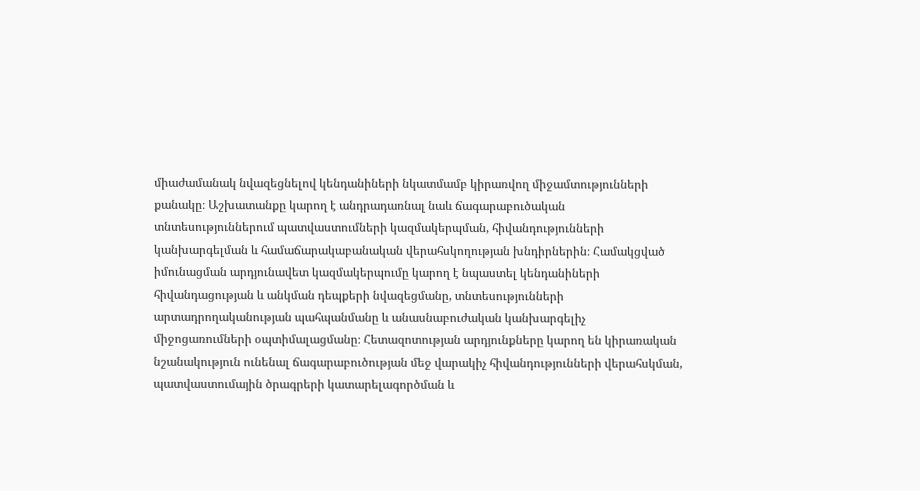միաժամանակ նվազեցնելով կենդանիների նկատմամբ կիրառվող միջամտությունների քանակը։ Աշխատանքը կարող է անդրադառնալ նաև ճագարաբուծական տնտեսություններում պատվաստումների կազմակերպման, հիվանդությունների կանխարգելման և համաճարակաբանական վերահսկողության խնդիրներին։ Համակցված իմունացման արդյունավետ կազմակերպումը կարող է նպաստել կենդանիների հիվանդացության և անկման դեպքերի նվազեցմանը, տնտեսությունների արտադրողականության պահպանմանը և անասնաբուժական կանխարգելիչ միջոցառումների օպտիմալացմանը։ Հետազոտության արդյունքները կարող են կիրառական նշանակություն ունենալ ճագարաբուծության մեջ վարակիչ հիվանդությունների վերահսկման, պատվաստումային ծրագրերի կատարելագործման և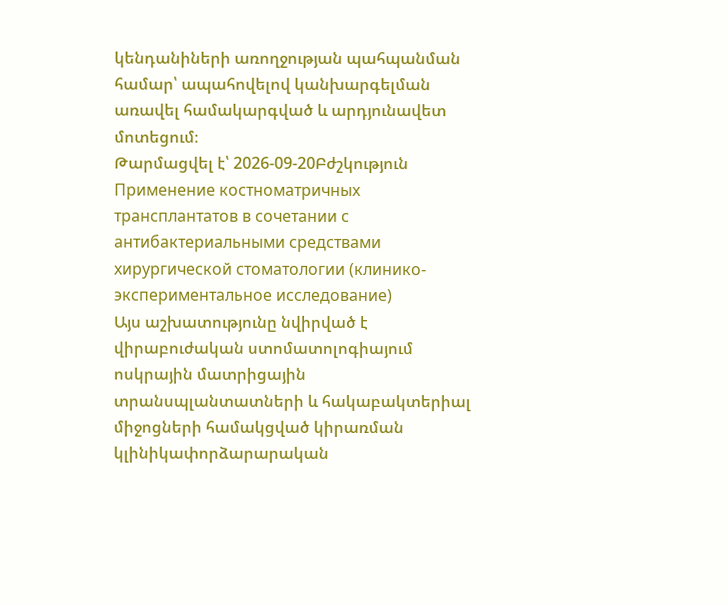կենդանիների առողջության պահպանման համար՝ ապահովելով կանխարգելման առավել համակարգված և արդյունավետ մոտեցում։
Թարմացվել է՝ 2026-09-20Բժշկություն
Применение костноматричных трансплантатов в сочетании с антибактериальными средствами хирургической стоматологии (клинико- экспериментальное исследование)
Այս աշխատությունը նվիրված է վիրաբուժական ստոմատոլոգիայում ոսկրային մատրիցային տրանսպլանտատների և հակաբակտերիալ միջոցների համակցված կիրառման կլինիկափորձարարական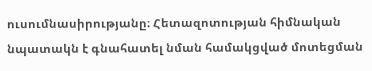ուսումնասիրությանը։ Հետազոտության հիմնական նպատակն է գնահատել նման համակցված մոտեցման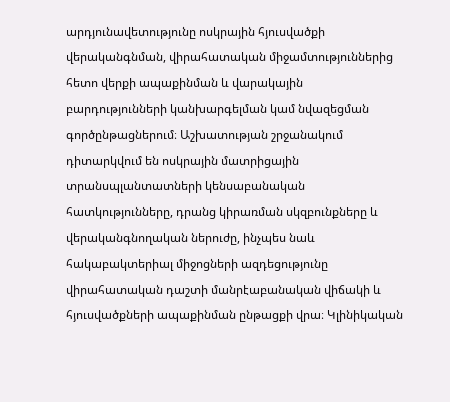արդյունավետությունը ոսկրային հյուսվածքի վերականգնման, վիրահատական միջամտություններից հետո վերքի ապաքինման և վարակային բարդությունների կանխարգելման կամ նվազեցման գործընթացներում։ Աշխատության շրջանակում դիտարկվում են ոսկրային մատրիցային տրանսպլանտատների կենսաբանական հատկությունները, դրանց կիրառման սկզբունքները և վերականգնողական ներուժը, ինչպես նաև հակաբակտերիալ միջոցների ազդեցությունը վիրահատական դաշտի մանրէաբանական վիճակի և հյուսվածքների ապաքինման ընթացքի վրա։ Կլինիկական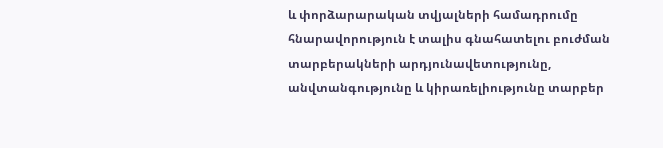և փորձարարական տվյալների համադրումը հնարավորություն է տալիս գնահատելու բուժման տարբերակների արդյունավետությունը, անվտանգությունը և կիրառելիությունը տարբեր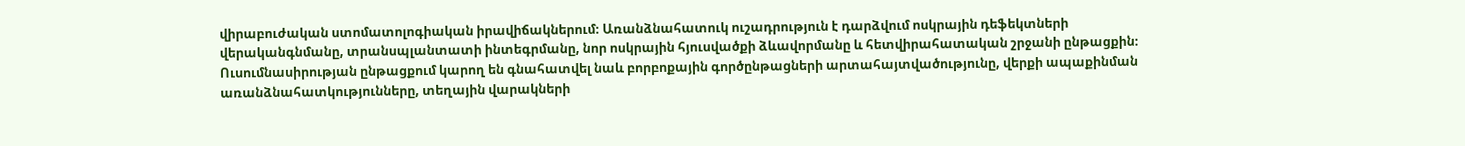վիրաբուժական ստոմատոլոգիական իրավիճակներում։ Առանձնահատուկ ուշադրություն է դարձվում ոսկրային դեֆեկտների վերականգնմանը, տրանսպլանտատի ինտեգրմանը, նոր ոսկրային հյուսվածքի ձևավորմանը և հետվիրահատական շրջանի ընթացքին։ Ուսումնասիրության ընթացքում կարող են գնահատվել նաև բորբոքային գործընթացների արտահայտվածությունը, վերքի ապաքինման առանձնահատկությունները, տեղային վարակների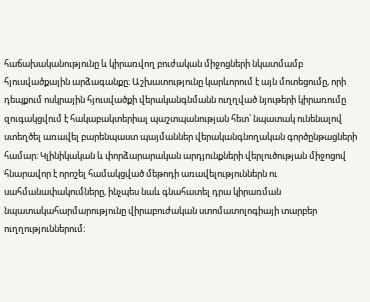հաճախականությունը և կիրառվող բուժական միջոցների նկատմամբ հյուսվածքային արձագանքը։ Աշխատությունը կարևորում է այն մոտեցումը, որի դեպքում ոսկրային հյուսվածքի վերականգնմանն ուղղված նյութերի կիրառումը զուգակցվում է հակաբակտերիալ պաշտպանության հետ՝ նպատակ ունենալով ստեղծել առավել բարենպաստ պայմաններ վերականգնողական գործընթացների համար։ Կլինիկական և փորձարարական արդյունքների վերլուծության միջոցով հնարավոր է որոշել համակցված մեթոդի առավելություններն ու սահմանափակումները, ինչպես նաև գնահատել դրա կիրառման նպատակահարմարությունը վիրաբուժական ստոմատոլոգիայի տարբեր ուղղություններում։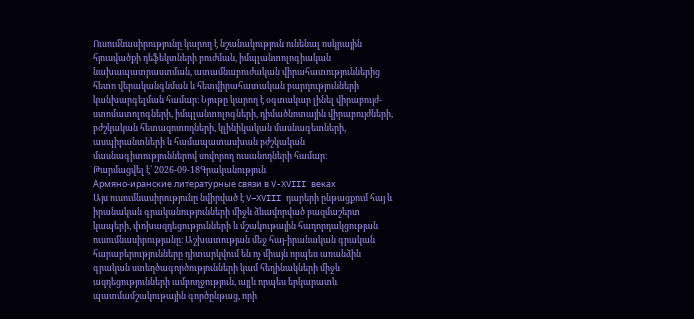Ուսումնասիրությունը կարող է նշանակություն ունենալ ոսկրային հյուսվածքի դեֆեկտների բուժման, իմպլանտոլոգիական նախապատրաստման, ատամնաբուժական վիրահատություններից հետո վերականգնման և հետվիրահատական բարդությունների կանխարգելման համար։ Նյութը կարող է օգտակար լինել վիրաբույժ-ստոմատոլոգների, իմպլանտոլոգների, դիմածնոտային վիրաբույժների, բժշկական հետազոտողների, կլինիկական մասնագետների, ասպիրանտների և համապատասխան բժշկական մասնագիտություններով սովորող ուսանողների համար։
Թարմացվել է՝ 2026-09-18Գրականություն
Армяно-иранские литературные связи в V-XVIII веках
Այս ուսումնասիրությունը նվիրված է V–XVIII դարերի ընթացքում հայ և իրանական գրականությունների միջև ձևավորված բազմաշերտ կապերի, փոխազդեցությունների և մշակութային հաղորդակցության ուսումնասիրությանը։ Աշխատության մեջ հայ-իրանական գրական հարաբերությունները դիտարկվում են ոչ միայն որպես առանձին գրական ստեղծագործությունների կամ հեղինակների միջև ազդեցությունների ամբողջություն, այլև որպես երկարատև պատմամշակութային գործընթաց, որի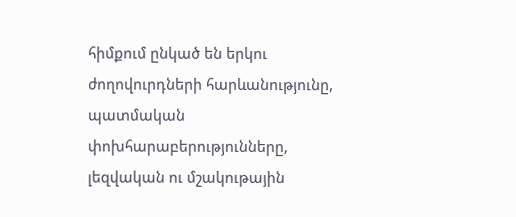հիմքում ընկած են երկու ժողովուրդների հարևանությունը, պատմական փոխհարաբերությունները, լեզվական ու մշակութային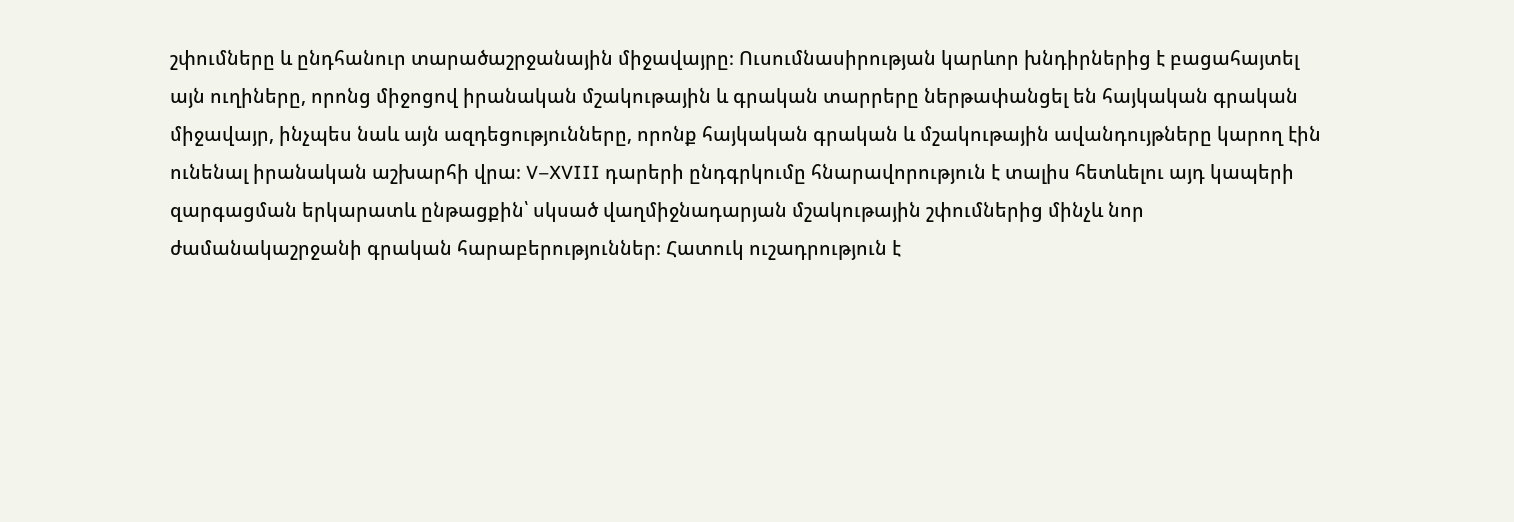շփումները և ընդհանուր տարածաշրջանային միջավայրը։ Ուսումնասիրության կարևոր խնդիրներից է բացահայտել այն ուղիները, որոնց միջոցով իրանական մշակութային և գրական տարրերը ներթափանցել են հայկական գրական միջավայր, ինչպես նաև այն ազդեցությունները, որոնք հայկական գրական և մշակութային ավանդույթները կարող էին ունենալ իրանական աշխարհի վրա։ V–XVIII դարերի ընդգրկումը հնարավորություն է տալիս հետևելու այդ կապերի զարգացման երկարատև ընթացքին՝ սկսած վաղմիջնադարյան մշակութային շփումներից մինչև նոր ժամանակաշրջանի գրական հարաբերություններ։ Հատուկ ուշադրություն է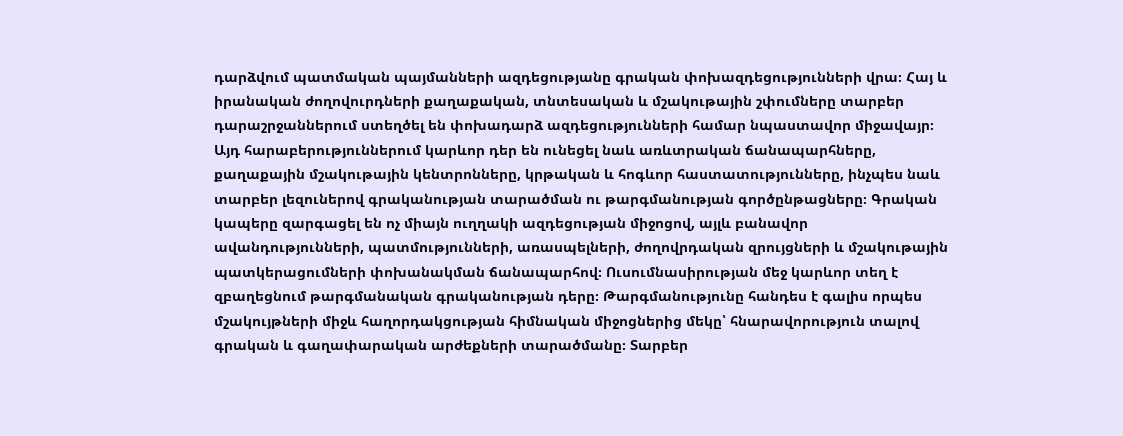դարձվում պատմական պայմանների ազդեցությանը գրական փոխազդեցությունների վրա։ Հայ և իրանական ժողովուրդների քաղաքական, տնտեսական և մշակութային շփումները տարբեր դարաշրջաններում ստեղծել են փոխադարձ ազդեցությունների համար նպաստավոր միջավայր։ Այդ հարաբերություններում կարևոր դեր են ունեցել նաև առևտրական ճանապարհները, քաղաքային մշակութային կենտրոնները, կրթական և հոգևոր հաստատությունները, ինչպես նաև տարբեր լեզուներով գրականության տարածման ու թարգմանության գործընթացները։ Գրական կապերը զարգացել են ոչ միայն ուղղակի ազդեցության միջոցով, այլև բանավոր ավանդությունների, պատմությունների, առասպելների, ժողովրդական զրույցների և մշակութային պատկերացումների փոխանակման ճանապարհով։ Ուսումնասիրության մեջ կարևոր տեղ է զբաղեցնում թարգմանական գրականության դերը։ Թարգմանությունը հանդես է գալիս որպես մշակույթների միջև հաղորդակցության հիմնական միջոցներից մեկը՝ հնարավորություն տալով գրական և գաղափարական արժեքների տարածմանը։ Տարբեր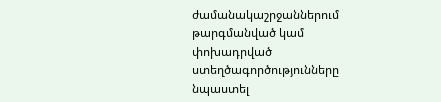ժամանակաշրջաններում թարգմանված կամ փոխադրված ստեղծագործությունները նպաստել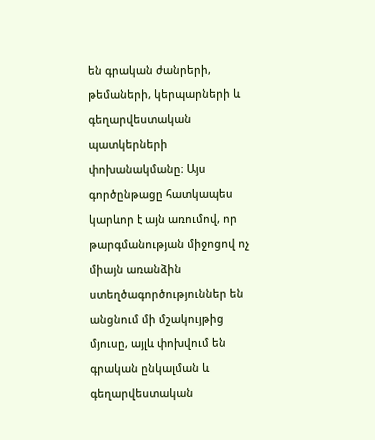են գրական ժանրերի, թեմաների, կերպարների և գեղարվեստական պատկերների փոխանակմանը։ Այս գործընթացը հատկապես կարևոր է այն առումով, որ թարգմանության միջոցով ոչ միայն առանձին ստեղծագործություններ են անցնում մի մշակույթից մյուսը, այլև փոխվում են գրական ընկալման և գեղարվեստական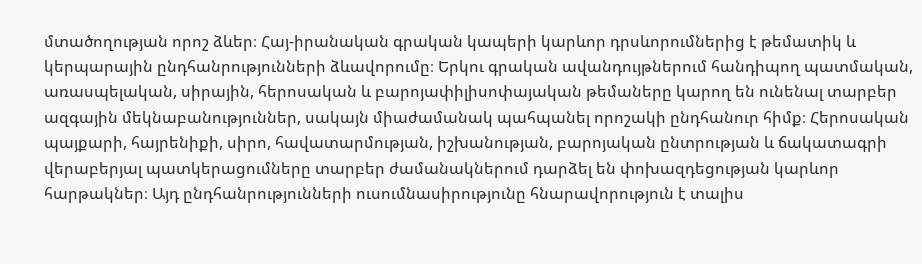մտածողության որոշ ձևեր։ Հայ-իրանական գրական կապերի կարևոր դրսևորումներից է թեմատիկ և կերպարային ընդհանրությունների ձևավորումը։ Երկու գրական ավանդույթներում հանդիպող պատմական, առասպելական, սիրային, հերոսական և բարոյափիլիսոփայական թեմաները կարող են ունենալ տարբեր ազգային մեկնաբանություններ, սակայն միաժամանակ պահպանել որոշակի ընդհանուր հիմք։ Հերոսական պայքարի, հայրենիքի, սիրո, հավատարմության, իշխանության, բարոյական ընտրության և ճակատագրի վերաբերյալ պատկերացումները տարբեր ժամանակներում դարձել են փոխազդեցության կարևոր հարթակներ։ Այդ ընդհանրությունների ուսումնասիրությունը հնարավորություն է տալիս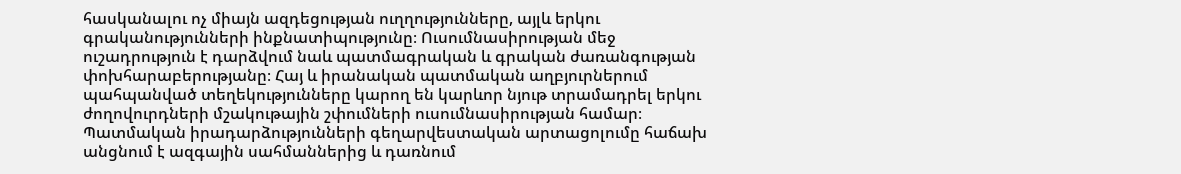հասկանալու ոչ միայն ազդեցության ուղղությունները, այլև երկու գրականությունների ինքնատիպությունը։ Ուսումնասիրության մեջ ուշադրություն է դարձվում նաև պատմագրական և գրական ժառանգության փոխհարաբերությանը։ Հայ և իրանական պատմական աղբյուրներում պահպանված տեղեկությունները կարող են կարևոր նյութ տրամադրել երկու ժողովուրդների մշակութային շփումների ուսումնասիրության համար։ Պատմական իրադարձությունների գեղարվեստական արտացոլումը հաճախ անցնում է ազգային սահմաններից և դառնում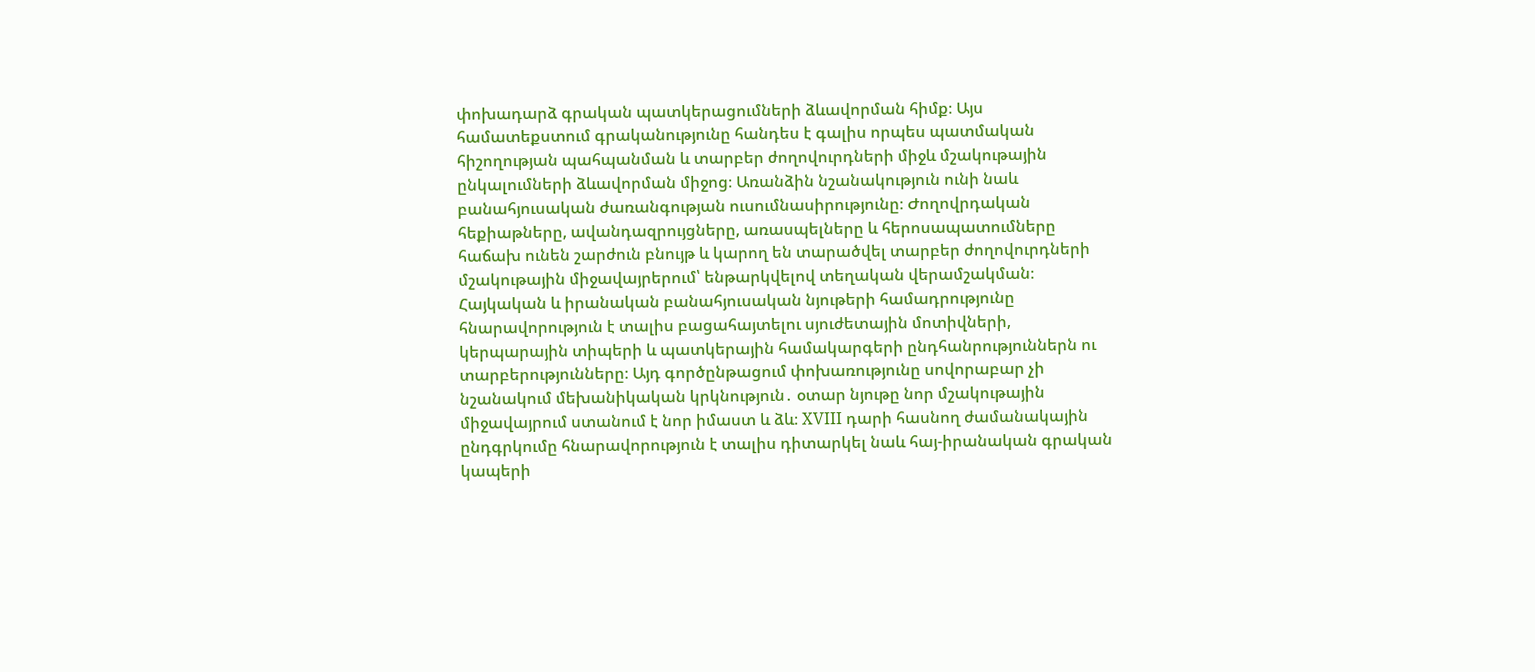փոխադարձ գրական պատկերացումների ձևավորման հիմք։ Այս համատեքստում գրականությունը հանդես է գալիս որպես պատմական հիշողության պահպանման և տարբեր ժողովուրդների միջև մշակութային ընկալումների ձևավորման միջոց։ Առանձին նշանակություն ունի նաև բանահյուսական ժառանգության ուսումնասիրությունը։ Ժողովրդական հեքիաթները, ավանդազրույցները, առասպելները և հերոսապատումները հաճախ ունեն շարժուն բնույթ և կարող են տարածվել տարբեր ժողովուրդների մշակութային միջավայրերում՝ ենթարկվելով տեղական վերամշակման։ Հայկական և իրանական բանահյուսական նյութերի համադրությունը հնարավորություն է տալիս բացահայտելու սյուժետային մոտիվների, կերպարային տիպերի և պատկերային համակարգերի ընդհանրություններն ու տարբերությունները։ Այդ գործընթացում փոխառությունը սովորաբար չի նշանակում մեխանիկական կրկնություն․ օտար նյութը նոր մշակութային միջավայրում ստանում է նոր իմաստ և ձև։ XVIII դարի հասնող ժամանակային ընդգրկումը հնարավորություն է տալիս դիտարկել նաև հայ-իրանական գրական կապերի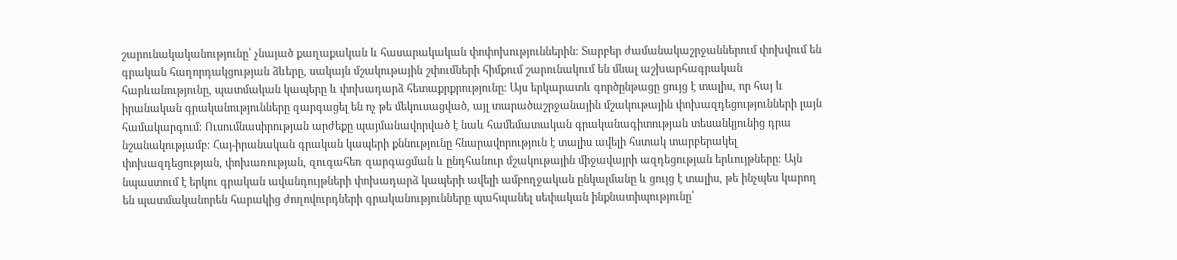շարունակականությունը՝ չնայած քաղաքական և հասարակական փոփոխություններին։ Տարբեր ժամանակաշրջաններում փոխվում են գրական հաղորդակցության ձևերը, սակայն մշակութային շփումների հիմքում շարունակում են մնալ աշխարհագրական հարևանությունը, պատմական կապերը և փոխադարձ հետաքրքրությունը։ Այս երկարատև գործընթացը ցույց է տալիս, որ հայ և իրանական գրականությունները զարգացել են ոչ թե մեկուսացված, այլ տարածաշրջանային մշակութային փոխազդեցությունների լայն համակարգում։ Ուսումնասիրության արժեքը պայմանավորված է նաև համեմատական գրականագիտության տեսանկյունից դրա նշանակությամբ։ Հայ-իրանական գրական կապերի քննությունը հնարավորություն է տալիս ավելի հստակ տարբերակել փոխազդեցության, փոխառության, զուգահեռ զարգացման և ընդհանուր մշակութային միջավայրի ազդեցության երևույթները։ Այն նպաստում է երկու գրական ավանդույթների փոխադարձ կապերի ավելի ամբողջական ընկալմանը և ցույց է տալիս, թե ինչպես կարող են պատմականորեն հարակից ժողովուրդների գրականությունները պահպանել սեփական ինքնատիպությունը՝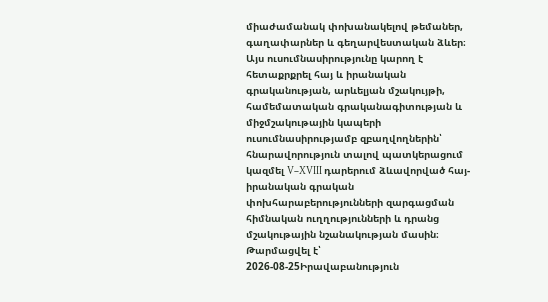միաժամանակ փոխանակելով թեմաներ, գաղափարներ և գեղարվեստական ձևեր։ Այս ուսումնասիրությունը կարող է հետաքրքրել հայ և իրանական գրականության, արևելյան մշակույթի, համեմատական գրականագիտության և միջմշակութային կապերի ուսումնասիրությամբ զբաղվողներին՝ հնարավորություն տալով պատկերացում կազմել V–XVIII դարերում ձևավորված հայ-իրանական գրական փոխհարաբերությունների զարգացման հիմնական ուղղությունների և դրանց մշակութային նշանակության մասին։
Թարմացվել է՝ 2026-08-25Իրավաբանություն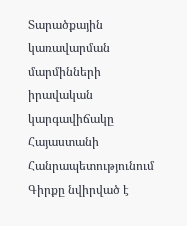Տարածքային կառավարման մարմինների իրավական կարգավիճակը Հայաստանի Հանրապետությունում
Գիրքը նվիրված է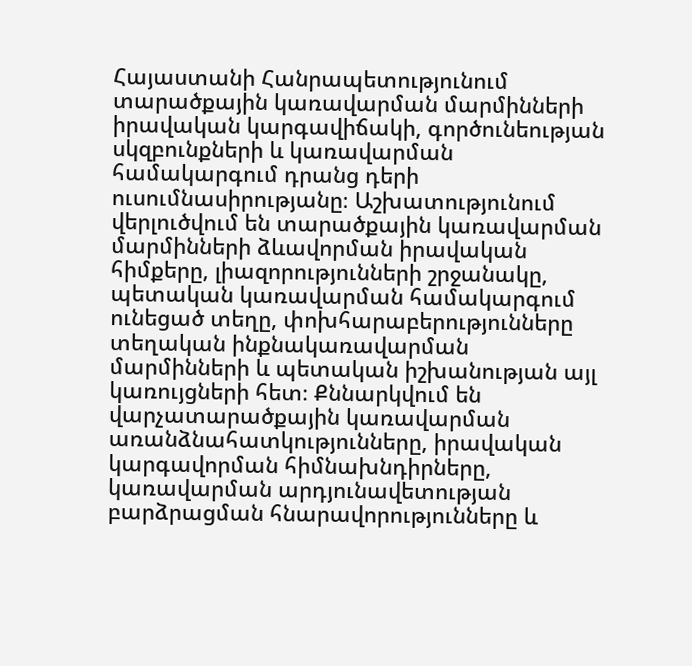Հայաստանի Հանրապետությունում տարածքային կառավարման մարմինների իրավական կարգավիճակի, գործունեության սկզբունքների և կառավարման համակարգում դրանց դերի ուսումնասիրությանը։ Աշխատությունում վերլուծվում են տարածքային կառավարման մարմինների ձևավորման իրավական հիմքերը, լիազորությունների շրջանակը, պետական կառավարման համակարգում ունեցած տեղը, փոխհարաբերությունները տեղական ինքնակառավարման մարմինների և պետական իշխանության այլ կառույցների հետ։ Քննարկվում են վարչատարածքային կառավարման առանձնահատկությունները, իրավական կարգավորման հիմնախնդիրները, կառավարման արդյունավետության բարձրացման հնարավորությունները և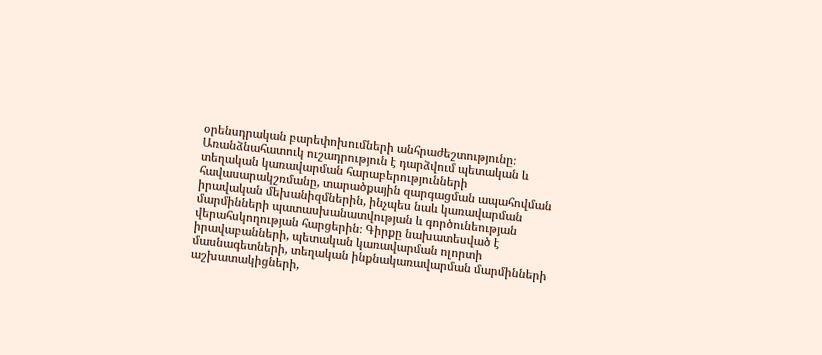օրենսդրական բարեփոխումների անհրաժեշտությունը։ Առանձնահատուկ ուշադրություն է դարձվում պետական և տեղական կառավարման հարաբերությունների հավասարակշռմանը, տարածքային զարգացման ապահովման իրավական մեխանիզմներին, ինչպես նաև կառավարման մարմինների պատասխանատվության և գործունեության վերահսկողության հարցերին։ Գիրքը նախատեսված է իրավաբանների, պետական կառավարման ոլորտի մասնագետների, տեղական ինքնակառավարման մարմինների աշխատակիցների,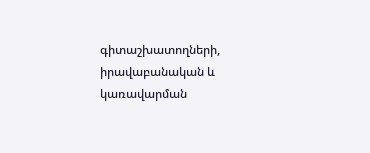գիտաշխատողների, իրավաբանական և կառավարման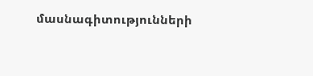մասնագիտությունների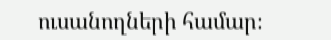ուսանողների համար։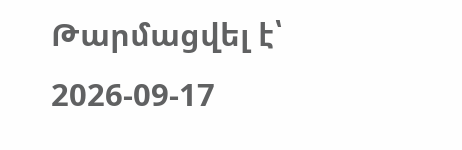Թարմացվել է՝ 2026-09-17